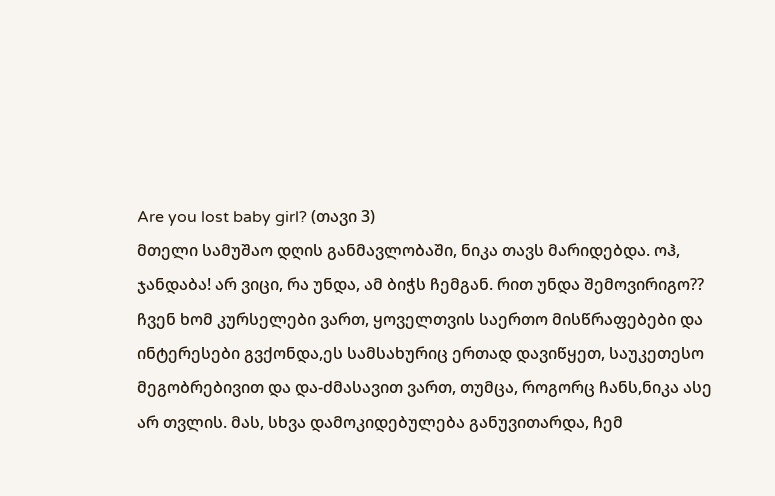Are you lost baby girl? (თავი 3)
მთელი სამუშაო დღის განმავლობაში, ნიკა თავს მარიდებდა. ოჰ, ჯანდაბა! არ ვიცი, რა უნდა, ამ ბიჭს ჩემგან. რით უნდა შემოვირიგო?? ჩვენ ხომ კურსელები ვართ, ყოველთვის საერთო მისწრაფებები და ინტერესები გვქონდა,ეს სამსახურიც ერთად დავიწყეთ, საუკეთესო მეგობრებივით და და-ძმასავით ვართ, თუმცა, როგორც ჩანს,ნიკა ასე არ თვლის. მას, სხვა დამოკიდებულება განუვითარდა, ჩემ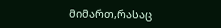მიმართ,რასაც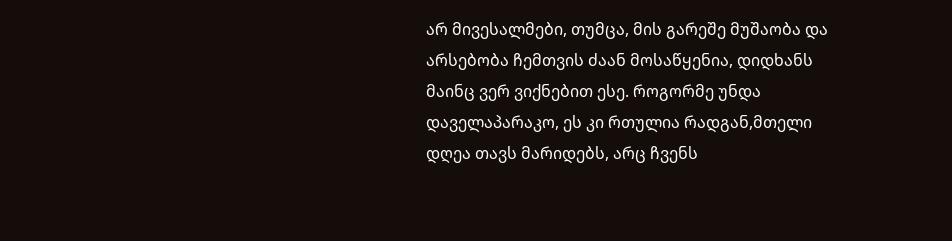არ მივესალმები, თუმცა, მის გარეშე მუშაობა და არსებობა ჩემთვის ძაან მოსაწყენია, დიდხანს მაინც ვერ ვიქნებით ესე. როგორმე უნდა დაველაპარაკო, ეს კი რთულია რადგან,მთელი დღეა თავს მარიდებს, არც ჩვენს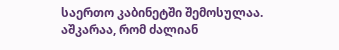საერთო კაბინეტში შემოსულაა. აშკარაა, რომ ძალიან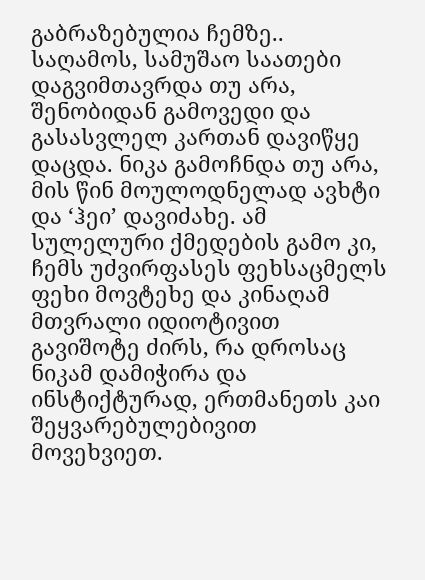გაბრაზებულია ჩემზე.. საღამოს, სამუშაო საათები დაგვიმთავრდა თუ არა, შენობიდან გამოვედი და გასასვლელ კართან დავიწყე დაცდა. ნიკა გამოჩნდა თუ არა, მის წინ მოულოდნელად ავხტი და ‘ჰეი’ დავიძახე. ამ სულელური ქმედების გამო კი, ჩემს უძვირფასეს ფეხსაცმელს ფეხი მოვტეხე და კინაღამ მთვრალი იდიოტივით გავიშოტე ძირს, რა დროსაც ნიკამ დამიჭირა და ინსტიქტურად, ერთმანეთს კაი შეყვარებულებივით მოვეხვიეთ.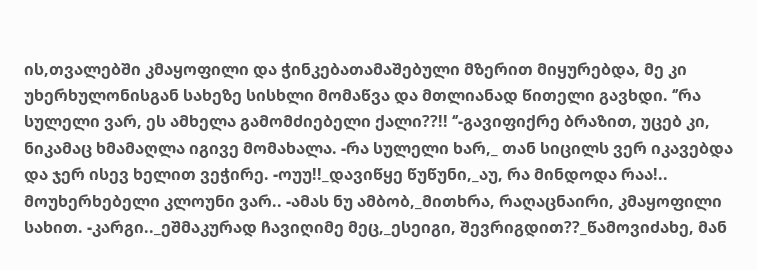ის,თვალებში კმაყოფილი და ჭინკებათამაშებული მზერით მიყურებდა, მე კი უხერხულონისგან სახეზე სისხლი მომაწვა და მთლიანად წითელი გავხდი. ‘’რა სულელი ვარ, ეს ამხელა გამომძიებელი ქალი??!! ‘’-გავიფიქრე ბრაზით, უცებ კი, ნიკამაც ხმამაღლა იგივე მომახალა. -რა სულელი ხარ,_ თან სიცილს ვერ იკავებდა და ჯერ ისევ ხელით ვეჭირე. -ოუუ!!_დავიწყე წუწუნი,_აუ, რა მინდოდა რაა!.. მოუხერხებელი კლოუნი ვარ.. -ამას ნუ ამბობ,_მითხრა, რაღაცნაირი, კმაყოფილი სახით. -კარგი.._ეშმაკურად ჩავიღიმე მეც,_ესეიგი, შევრიგდით??_წამოვიძახე, მან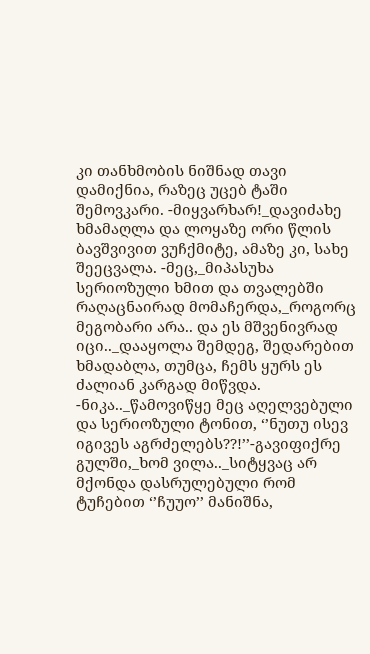კი თანხმობის ნიშნად თავი დამიქნია, რაზეც უცებ ტაში შემოვკარი. -მიყვარხარ!_დავიძახე ხმამაღლა და ლოყაზე ორი წლის ბავშვივით ვუჩქმიტე, ამაზე კი, სახე შეეცვალა. -მეც,_მიპასუხა სერიოზული ხმით და თვალებში რაღაცნაირად მომაჩერდა,_როგორც მეგობარი არა.. და ეს მშვენივრად იცი.._დააყოლა შემდეგ, შედარებით ხმადაბლა, თუმცა, ჩემს ყურს ეს ძალიან კარგად მიწვდა. -ნიკა.._წამოვიწყე მეც აღელვებული და სერიოზული ტონით, ‘’ნუთუ ისევ იგივეს აგრძელებს??!’’-გავიფიქრე გულში,_ხომ ვილა.._სიტყვაც არ მქონდა დასრულებული რომ ტუჩებით ‘’ჩუუო’’ მანიშნა,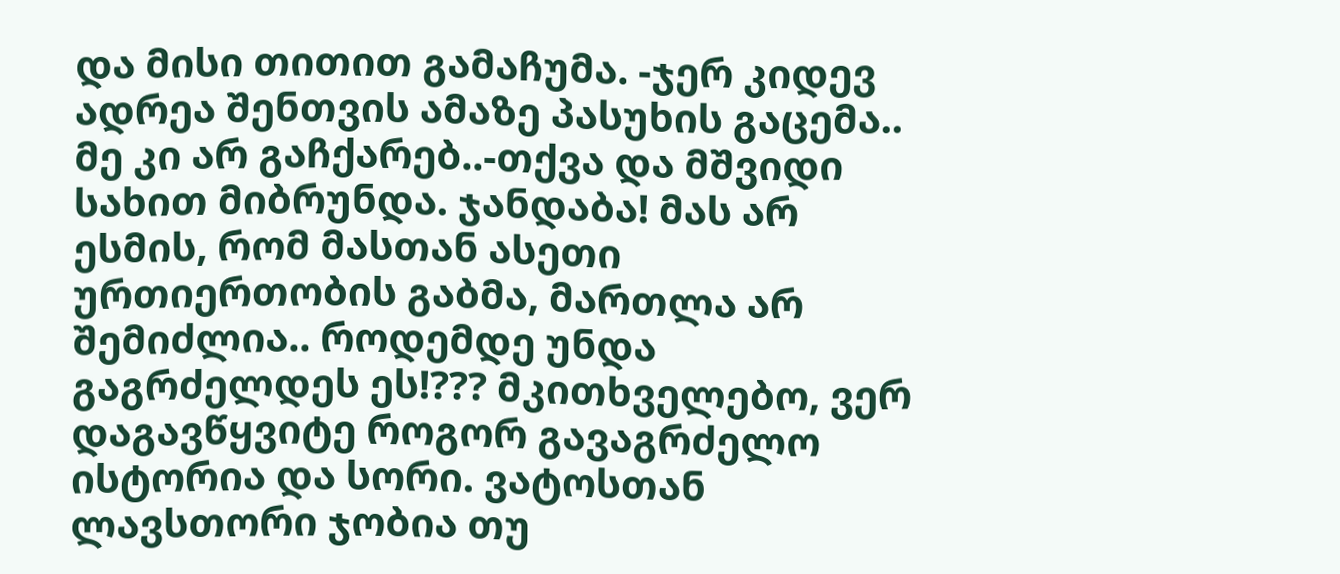და მისი თითით გამაჩუმა. -ჯერ კიდევ ადრეა შენთვის ამაზე პასუხის გაცემა.. მე კი არ გაჩქარებ..-თქვა და მშვიდი სახით მიბრუნდა. ჯანდაბა! მას არ ესმის, რომ მასთან ასეთი ურთიერთობის გაბმა, მართლა არ შემიძლია.. როდემდე უნდა გაგრძელდეს ეს!??? მკითხველებო, ვერ დაგავწყვიტე როგორ გავაგრძელო ისტორია და სორი. ვატოსთან ლავსთორი ჯობია თუ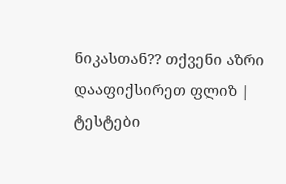ნიკასთან?? თქვენი აზრი დააფიქსირეთ ფლიზ |
ტესტები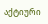აქტიური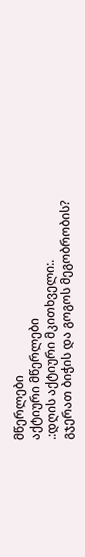მწერლები
აქტიური მწერლები
.:დღის აქტიური მკითხველი:.
გჯერათ ბიჭის და გოგოს მეგობრობის?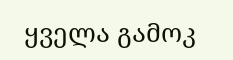ყველა გამოკ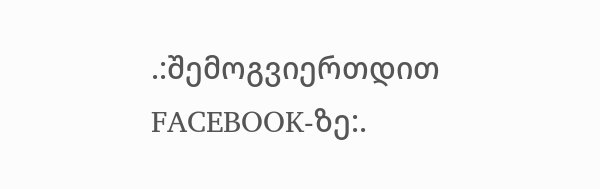.:შემოგვიერთდით FACEBOOK-ზე:.